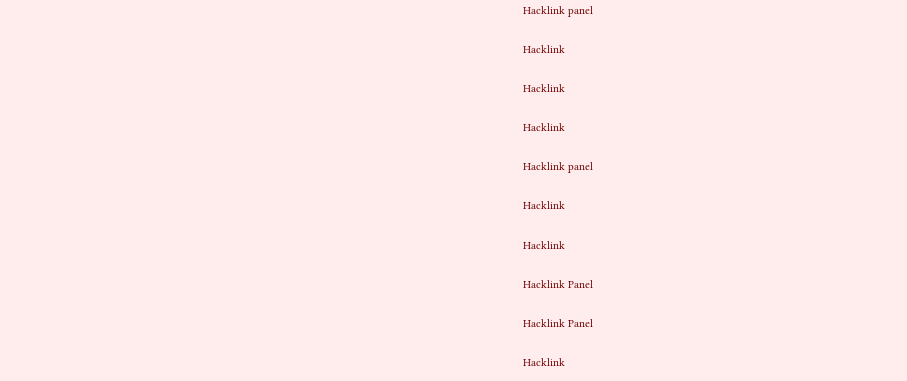Hacklink panel

Hacklink

Hacklink

Hacklink

Hacklink panel

Hacklink

Hacklink

Hacklink Panel

Hacklink Panel

Hacklink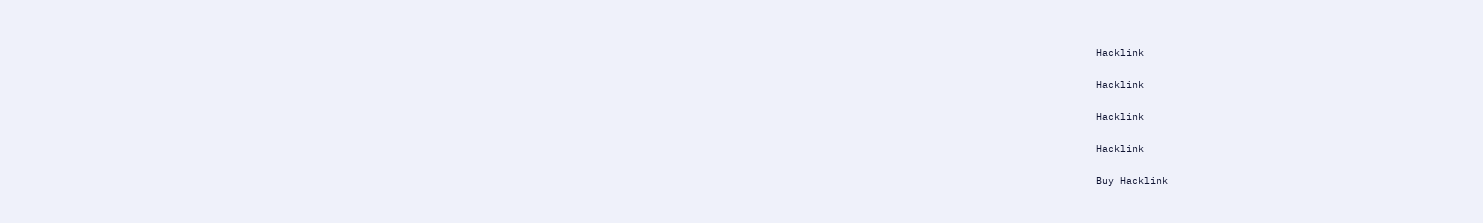Hacklink

Hacklink

Hacklink

Hacklink

Buy Hacklink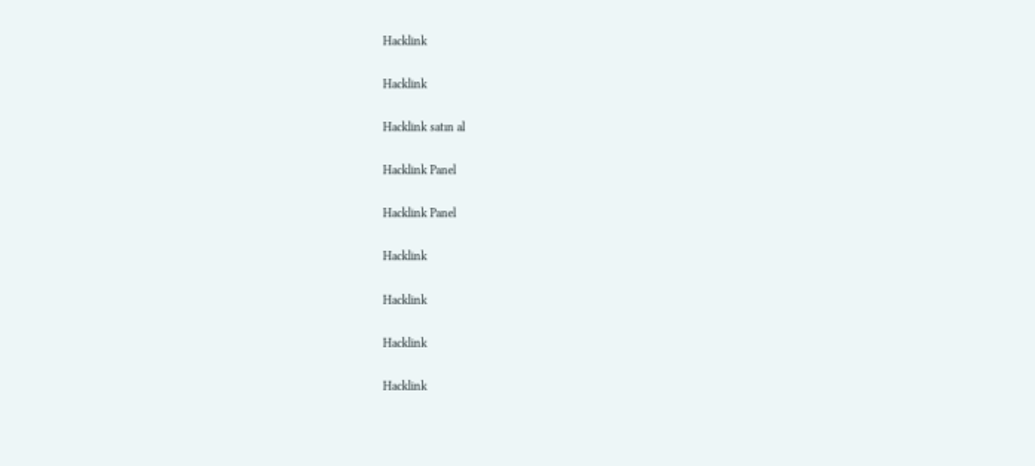Hacklink

Hacklink

Hacklink satın al

Hacklink Panel

Hacklink Panel

Hacklink

Hacklink

Hacklink

Hacklink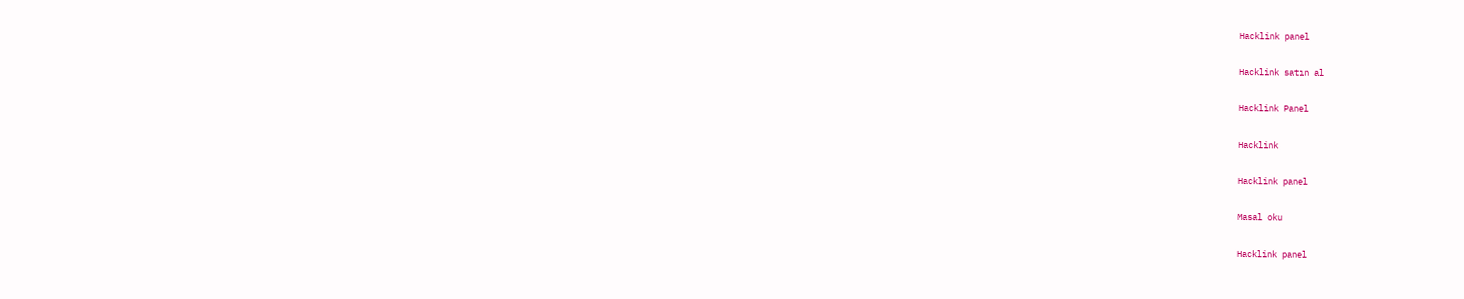Hacklink panel

Hacklink satın al

Hacklink Panel

Hacklink

Hacklink panel

Masal oku

Hacklink panel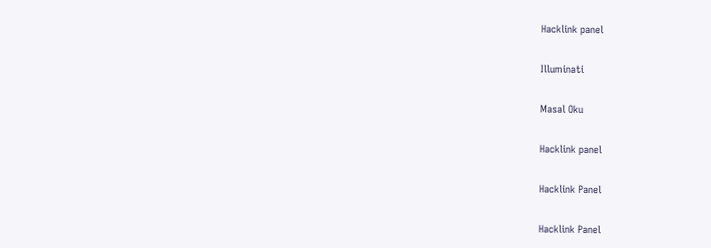Hacklink panel

Illuminati

Masal Oku

Hacklink panel

Hacklink Panel

Hacklink Panel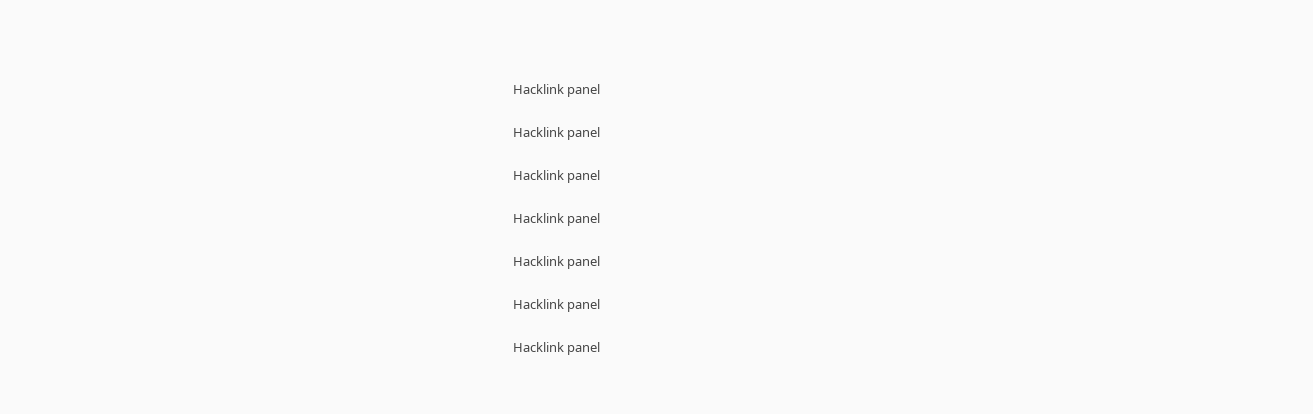Hacklink panel

Hacklink panel

Hacklink panel

Hacklink panel

Hacklink panel

Hacklink panel

Hacklink panel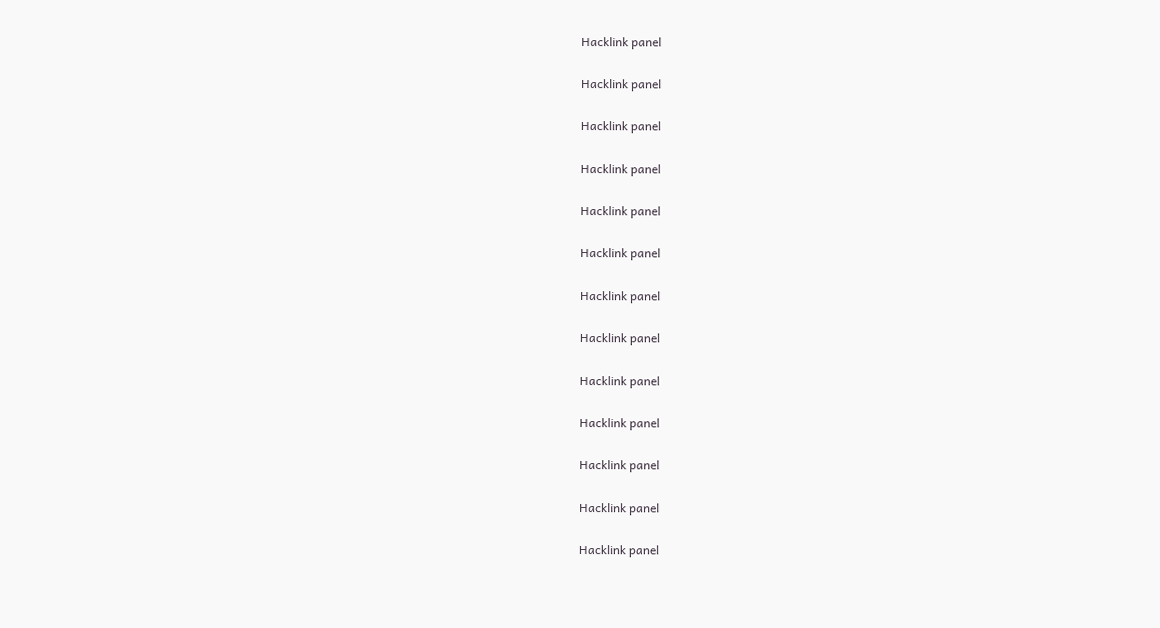Hacklink panel

Hacklink panel

Hacklink panel

Hacklink panel

Hacklink panel

Hacklink panel

Hacklink panel

Hacklink panel

Hacklink panel

Hacklink panel

Hacklink panel

Hacklink panel

Hacklink panel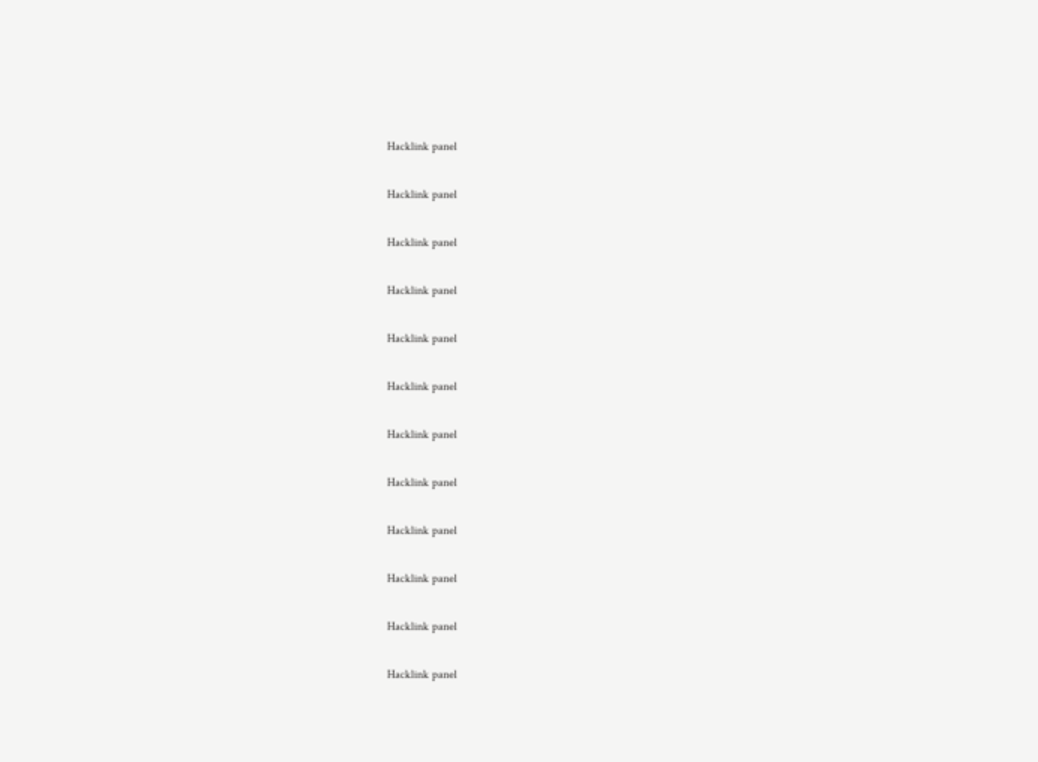Hacklink panel

Hacklink panel

Hacklink panel

Hacklink panel

Hacklink panel

Hacklink panel

Hacklink panel

Hacklink panel

Hacklink panel

Hacklink panel

Hacklink panel

Hacklink panel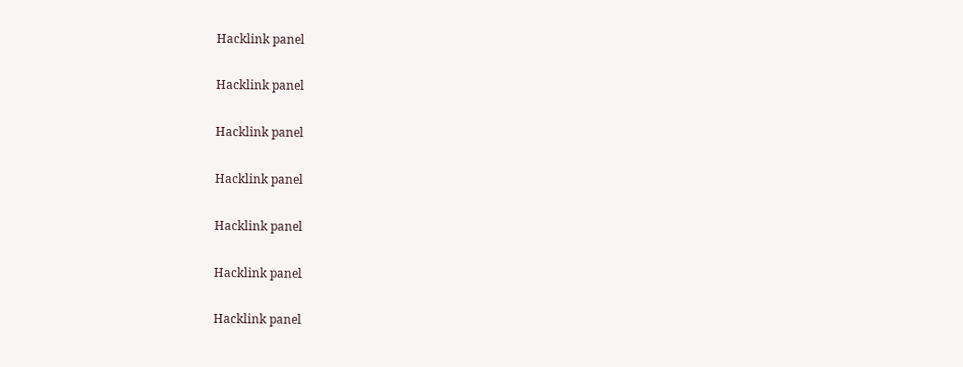Hacklink panel

Hacklink panel

Hacklink panel

Hacklink panel

Hacklink panel

Hacklink panel

Hacklink panel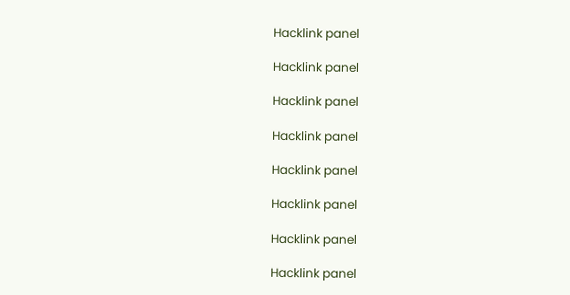Hacklink panel

Hacklink panel

Hacklink panel

Hacklink panel

Hacklink panel

Hacklink panel

Hacklink panel

Hacklink panel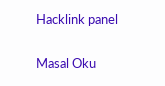Hacklink panel

Masal Oku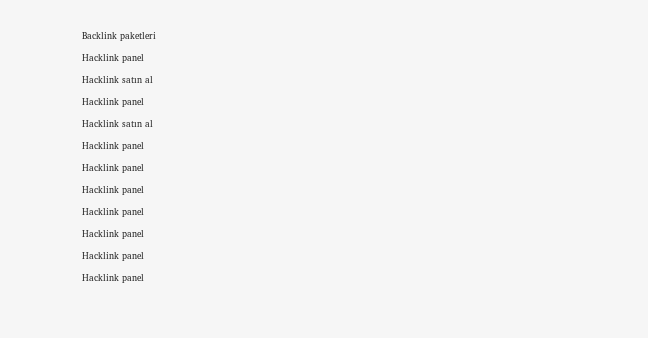Backlink paketleri

Hacklink panel

Hacklink satın al

Hacklink panel

Hacklink satın al

Hacklink panel

Hacklink panel

Hacklink panel

Hacklink panel

Hacklink panel

Hacklink panel

Hacklink panel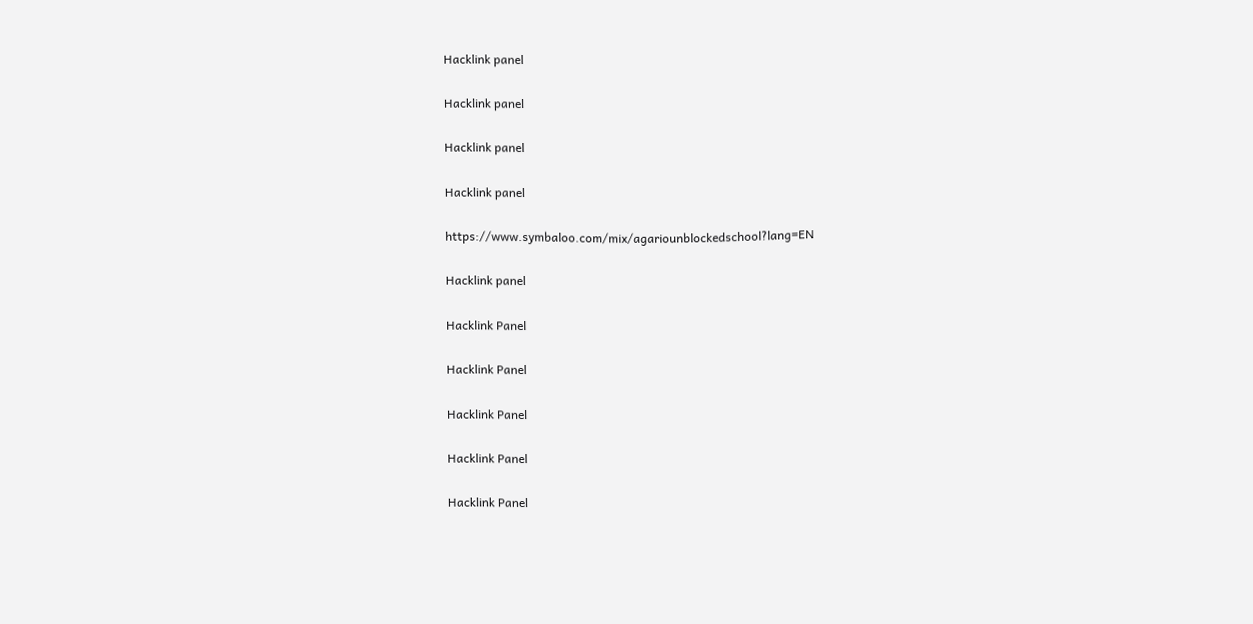Hacklink panel

Hacklink panel

Hacklink panel

Hacklink panel

https://www.symbaloo.com/mix/agariounblockedschool?lang=EN

Hacklink panel

Hacklink Panel

Hacklink Panel

Hacklink Panel

Hacklink Panel

Hacklink Panel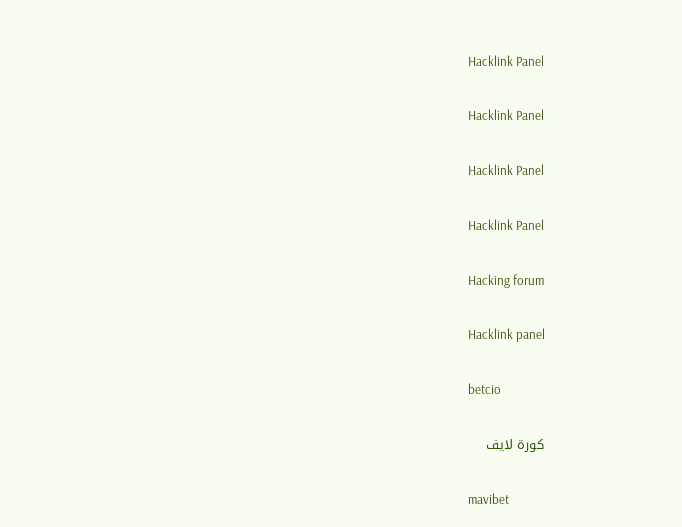Hacklink Panel

Hacklink Panel

Hacklink Panel

Hacklink Panel

Hacking forum

Hacklink panel

betcio

كورة لايف

mavibet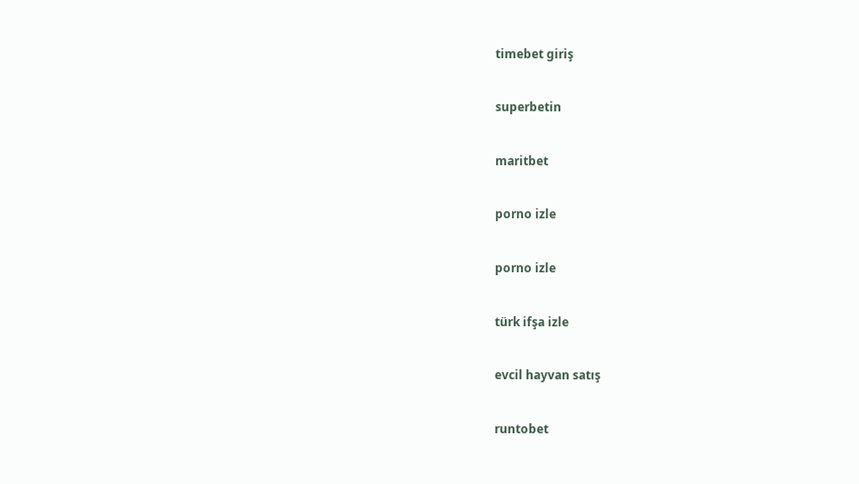timebet giriş

superbetin

maritbet

porno izle

porno izle

türk ifşa izle

evcil hayvan satış

runtobet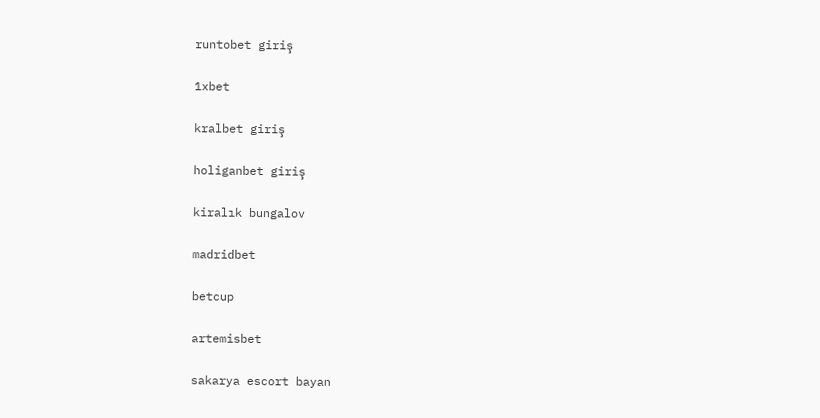runtobet giriş

1xbet

kralbet giriş

holiganbet giriş

kiralık bungalov

madridbet

betcup

artemisbet

sakarya escort bayan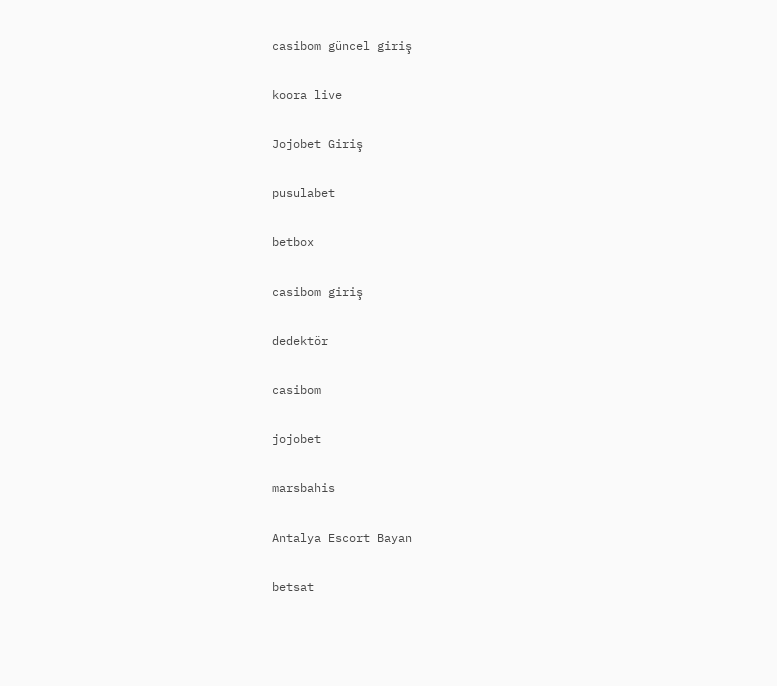casibom güncel giriş

koora live

Jojobet Giriş

pusulabet

betbox

casibom giriş

dedektör

casibom

jojobet

marsbahis

Antalya Escort Bayan

betsat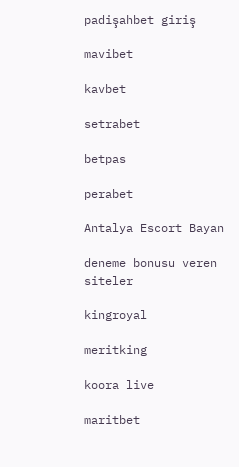padişahbet giriş

mavibet

kavbet

setrabet

betpas

perabet

Antalya Escort Bayan

deneme bonusu veren siteler

kingroyal

meritking

koora live

maritbet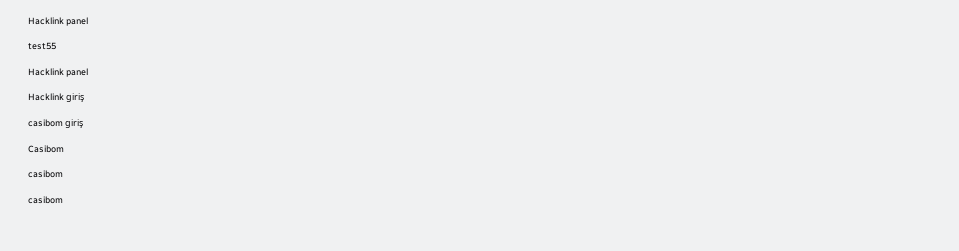Hacklink panel

test55

Hacklink panel

Hacklink giriş

casibom giriş

Casibom

casibom

casibom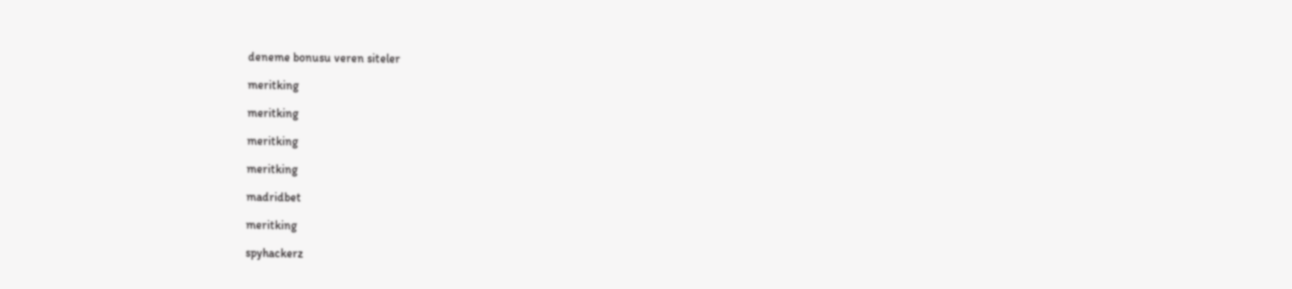deneme bonusu veren siteler

meritking

meritking

meritking

meritking

madridbet

meritking

spyhackerz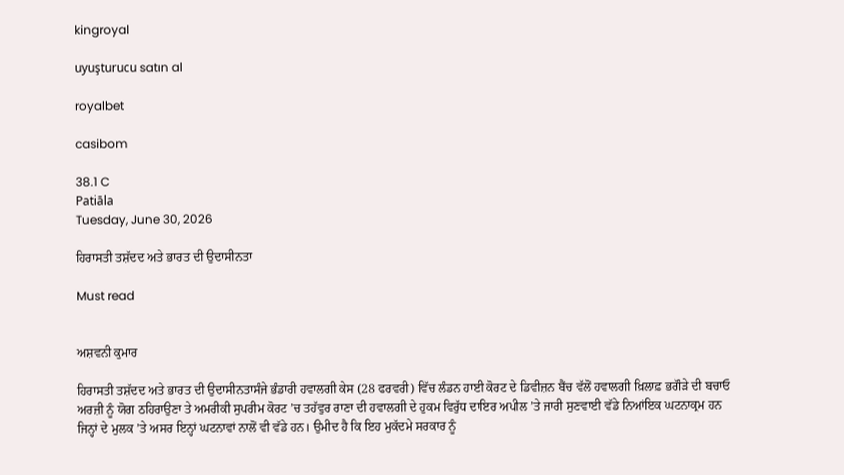kingroyal

uyuşturucu satın al

royalbet

casibom

38.1 C
Patiāla
Tuesday, June 30, 2026

ਹਿਰਾਸਤੀ ਤਸ਼ੱਦਦ ਅਤੇ ਭਾਰਤ ਦੀ ਉਦਾਸੀਨਤਾ

Must read


ਅਸ਼ਵਨੀ ਕੁਮਾਰ

ਹਿਰਾਸਤੀ ਤਸ਼ੱਦਦ ਅਤੇ ਭਾਰਤ ਦੀ ਉਦਾਸੀਨਤਾਸੰਜੇ ਭੰਡਾਰੀ ਹਵਾਲਗੀ ਕੇਸ (28 ਫਰਵਰੀ) ਵਿੱਚ ਲੰਡਨ ਹਾਈ ਕੋਰਟ ਦੇ ਡਿਵੀਜ਼ਨ ਬੈਂਚ ਵੱਲੋਂ ਹਵਾਲਗੀ ਖ਼ਿਲਾਫ਼ ਭਗੌੜੇ ਦੀ ਬਚਾਓ ਅਰਜ਼ੀ ਨੂੰ ਯੋਗ ਠਹਿਰਾਉਣਾ ਤੇ ਅਮਰੀਕੀ ਸੁਪਰੀਮ ਕੋਰਟ ’ਚ ਤਹੱਵੁਰ ਰਾਣਾ ਦੀ ਹਵਾਲਗੀ ਦੇ ਹੁਕਮ ਵਿਰੁੱਧ ਦਾਇਰ ਅਪੀਲ ’ਤੇ ਜਾਰੀ ਸੁਣਵਾਈ ਵੱਡੇ ਨਿਆਂਇਕ ਘਟਨਾਕ੍ਰਮ ਹਨ ਜਿਨ੍ਹਾਂ ਦੇ ਮੁਲਕ ’ਤੇ ਅਸਰ ਇਨ੍ਹਾਂ ਘਟਨਾਵਾਂ ਨਾਲੋਂ ਵੀ ਵੱਡੇ ਹਨ। ਉਮੀਦ ਹੈ ਕਿ ਇਹ ਮੁਕੱਦਮੇ ਸਰਕਾਰ ਨੂੰ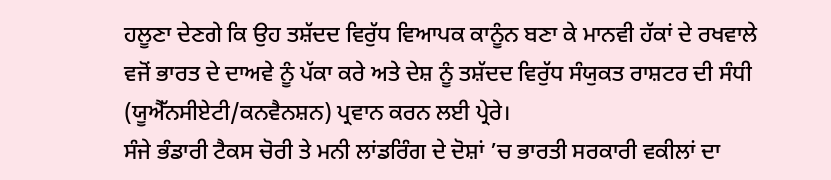ਹਲੂਣਾ ਦੇਣਗੇ ਕਿ ਉਹ ਤਸ਼ੱਦਦ ਵਿਰੁੱਧ ਵਿਆਪਕ ਕਾਨੂੰਨ ਬਣਾ ਕੇ ਮਾਨਵੀ ਹੱਕਾਂ ਦੇ ਰਖਵਾਲੇ ਵਜੋਂ ਭਾਰਤ ਦੇ ਦਾਅਵੇ ਨੂੰ ਪੱਕਾ ਕਰੇ ਅਤੇ ਦੇਸ਼ ਨੂੰ ਤਸ਼ੱਦਦ ਵਿਰੁੱਧ ਸੰਯੁਕਤ ਰਾਸ਼ਟਰ ਦੀ ਸੰਧੀ (ਯੂਐੱਨਸੀਏਟੀ/ਕਨਵੈਨਸ਼ਨ) ਪ੍ਰਵਾਨ ਕਰਨ ਲਈ ਪ੍ਰੇਰੇ।
ਸੰਜੇ ਭੰਡਾਰੀ ਟੈਕਸ ਚੋਰੀ ਤੇ ਮਨੀ ਲਾਂਡਰਿੰਗ ਦੇ ਦੋਸ਼ਾਂ ’ਚ ਭਾਰਤੀ ਸਰਕਾਰੀ ਵਕੀਲਾਂ ਦਾ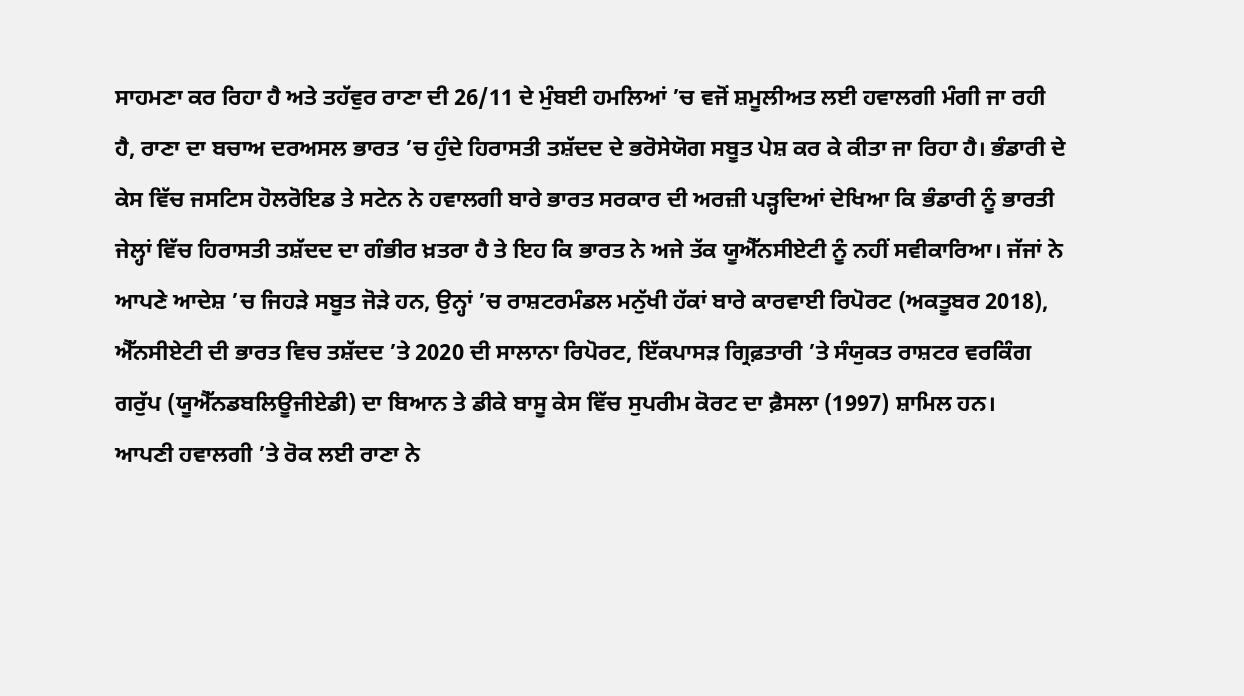ਸਾਹਮਣਾ ਕਰ ਰਿਹਾ ਹੈ ਅਤੇ ਤਹੱਵੁਰ ਰਾਣਾ ਦੀ 26/11 ਦੇ ਮੁੰਬਈ ਹਮਲਿਆਂ ’ਚ ਵਜੋਂ ਸ਼ਮੂਲੀਅਤ ਲਈ ਹਵਾਲਗੀ ਮੰਗੀ ਜਾ ਰਹੀ ਹੈ, ਰਾਣਾ ਦਾ ਬਚਾਅ ਦਰਅਸਲ ਭਾਰਤ ’ਚ ਹੁੰਦੇ ਹਿਰਾਸਤੀ ਤਸ਼ੱਦਦ ਦੇ ਭਰੋਸੇਯੋਗ ਸਬੂਤ ਪੇਸ਼ ਕਰ ਕੇ ਕੀਤਾ ਜਾ ਰਿਹਾ ਹੈ। ਭੰਡਾਰੀ ਦੇ ਕੇਸ ਵਿੱਚ ਜਸਟਿਸ ਹੋਲਰੋਇਡ ਤੇ ਸਟੇਨ ਨੇ ਹਵਾਲਗੀ ਬਾਰੇ ਭਾਰਤ ਸਰਕਾਰ ਦੀ ਅਰਜ਼ੀ ਪੜ੍ਹਦਿਆਂ ਦੇਖਿਆ ਕਿ ਭੰਡਾਰੀ ਨੂੰ ਭਾਰਤੀ ਜੇਲ੍ਹਾਂ ਵਿੱਚ ਹਿਰਾਸਤੀ ਤਸ਼ੱਦਦ ਦਾ ਗੰਭੀਰ ਖ਼ਤਰਾ ਹੈ ਤੇ ਇਹ ਕਿ ਭਾਰਤ ਨੇ ਅਜੇ ਤੱਕ ਯੂਐੱਨਸੀਏਟੀ ਨੂੰ ਨਹੀਂ ਸਵੀਕਾਰਿਆ। ਜੱਜਾਂ ਨੇ ਆਪਣੇ ਆਦੇਸ਼ ’ਚ ਜਿਹੜੇ ਸਬੂਤ ਜੋੜੇ ਹਨ, ਉਨ੍ਹਾਂ ’ਚ ਰਾਸ਼ਟਰਮੰਡਲ ਮਨੁੱਖੀ ਹੱਕਾਂ ਬਾਰੇ ਕਾਰਵਾਈ ਰਿਪੋਰਟ (ਅਕਤੂਬਰ 2018), ਐੱਨਸੀਏਟੀ ਦੀ ਭਾਰਤ ਵਿਚ ਤਸ਼ੱਦਦ ’ਤੇ 2020 ਦੀ ਸਾਲਾਨਾ ਰਿਪੋਰਟ, ਇੱਕਪਾਸੜ ਗ੍ਰਿਫ਼ਤਾਰੀ ’ਤੇ ਸੰਯੁਕਤ ਰਾਸ਼ਟਰ ਵਰਕਿੰਗ ਗਰੁੱਪ (ਯੂਐੱਨਡਬਲਿਊਜੀਏਡੀ) ਦਾ ਬਿਆਨ ਤੇ ਡੀਕੇ ਬਾਸੂ ਕੇਸ ਵਿੱਚ ਸੁਪਰੀਮ ਕੋਰਟ ਦਾ ਫ਼ੈਸਲਾ (1997) ਸ਼ਾਮਿਲ ਹਨ।
ਆਪਣੀ ਹਵਾਲਗੀ ’ਤੇ ਰੋਕ ਲਈ ਰਾਣਾ ਨੇ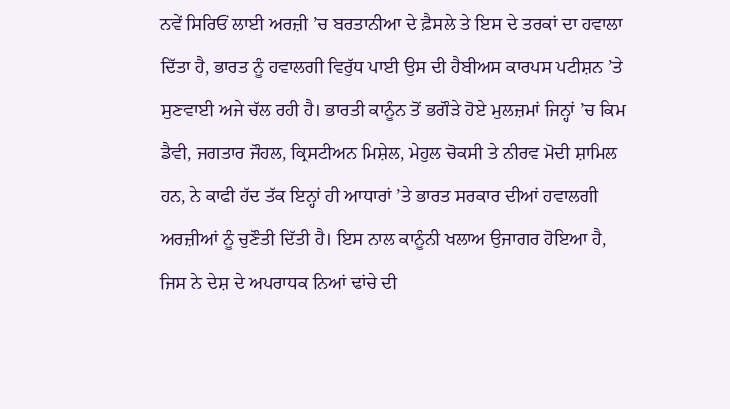ਨਵੇਂ ਸਿਰਿਓਂ ਲਾਈ ਅਰਜ਼ੀ ’ਚ ਬਰਤਾਨੀਆ ਦੇ ਫ਼ੈਸਲੇ ਤੇ ਇਸ ਦੇ ਤਰਕਾਂ ਦਾ ਹਵਾਲਾ ਦਿੱਤਾ ਹੈ, ਭਾਰਤ ਨੂੰ ਹਵਾਲਗੀ ਵਿਰੁੱਧ ਪਾਈ ਉਸ ਦੀ ਹੈਬੀਅਸ ਕਾਰਪਸ ਪਟੀਸ਼ਨ ’ਤੇ ਸੁਣਵਾਈ ਅਜੇ ਚੱਲ ਰਹੀ ਹੈ। ਭਾਰਤੀ ਕਾਨੂੰਨ ਤੋਂ ਭਗੌੜੇ ਹੋਏ ਮੁਲਜ਼ਮਾਂ ਜਿਨ੍ਹਾਂ ’ਚ ਕਿਮ ਡੈਵੀ, ਜਗਤਾਰ ਜੌਹਲ, ਕ੍ਰਿਸਟੀਅਨ ਮਿਸ਼ੇਲ, ਮੇਹੁਲ ਚੋਕਸੀ ਤੇ ਨੀਰਵ ਮੋਦੀ ਸ਼ਾਮਿਲ ਹਨ, ਨੇ ਕਾਫੀ ਹੱਦ ਤੱਕ ਇਨ੍ਹਾਂ ਹੀ ਆਧਾਰਾਂ ’ਤੇ ਭਾਰਤ ਸਰਕਾਰ ਦੀਆਂ ਹਵਾਲਗੀ ਅਰਜ਼ੀਆਂ ਨੂੰ ਚੁਣੌਤੀ ਦਿੱਤੀ ਹੈ। ਇਸ ਨਾਲ ਕਾਨੂੰਨੀ ਖਲਾਅ ਉਜਾਗਰ ਹੋਇਆ ਹੈ, ਜਿਸ ਨੇ ਦੇਸ਼ ਦੇ ਅਪਰਾਧਕ ਨਿਆਂ ਢਾਂਚੇ ਦੀ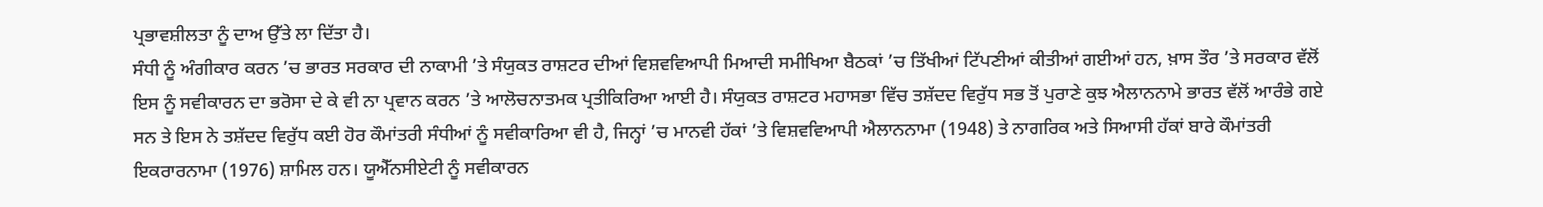ਪ੍ਰਭਾਵਸ਼ੀਲਤਾ ਨੂੰ ਦਾਅ ਉੱਤੇ ਲਾ ਦਿੱਤਾ ਹੈ।
ਸੰਧੀ ਨੂੰ ਅੰਗੀਕਾਰ ਕਰਨ ’ਚ ਭਾਰਤ ਸਰਕਾਰ ਦੀ ਨਾਕਾਮੀ ’ਤੇ ਸੰਯੁਕਤ ਰਾਸ਼ਟਰ ਦੀਆਂ ਵਿਸ਼ਵਵਿਆਪੀ ਮਿਆਦੀ ਸਮੀਖਿਆ ਬੈਠਕਾਂ ’ਚ ਤਿੱਖੀਆਂ ਟਿੱਪਣੀਆਂ ਕੀਤੀਆਂ ਗਈਆਂ ਹਨ, ਖ਼ਾਸ ਤੌਰ ’ਤੇ ਸਰਕਾਰ ਵੱਲੋਂ ਇਸ ਨੂੰ ਸਵੀਕਾਰਨ ਦਾ ਭਰੋਸਾ ਦੇ ਕੇ ਵੀ ਨਾ ਪ੍ਰਵਾਨ ਕਰਨ ’ਤੇ ਆਲੋਚਨਾਤਮਕ ਪ੍ਰਤੀਕਿਰਿਆ ਆਈ ਹੈ। ਸੰਯੁਕਤ ਰਾਸ਼ਟਰ ਮਹਾਸਭਾ ਵਿੱਚ ਤਸ਼ੱਦਦ ਵਿਰੁੱਧ ਸਭ ਤੋਂ ਪੁਰਾਣੇ ਕੁਝ ਐਲਾਨਨਾਮੇ ਭਾਰਤ ਵੱਲੋਂ ਆਰੰਭੇ ਗਏ ਸਨ ਤੇ ਇਸ ਨੇ ਤਸ਼ੱਦਦ ਵਿਰੁੱਧ ਕਈ ਹੋਰ ਕੌਮਾਂਤਰੀ ਸੰਧੀਆਂ ਨੂੰ ਸਵੀਕਾਰਿਆ ਵੀ ਹੈ, ਜਿਨ੍ਹਾਂ ’ਚ ਮਾਨਵੀ ਹੱਕਾਂ ’ਤੇ ਵਿਸ਼ਵਵਿਆਪੀ ਐਲਾਨਨਾਮਾ (1948) ਤੇ ਨਾਗਰਿਕ ਅਤੇ ਸਿਆਸੀ ਹੱਕਾਂ ਬਾਰੇ ਕੌਮਾਂਤਰੀ ਇਕਰਾਰਨਾਮਾ (1976) ਸ਼ਾਮਿਲ ਹਨ। ਯੂਐੱਨਸੀਏਟੀ ਨੂੰ ਸਵੀਕਾਰਨ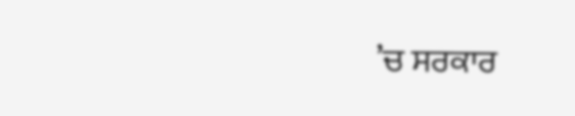’ਚ ਸਰਕਾਰ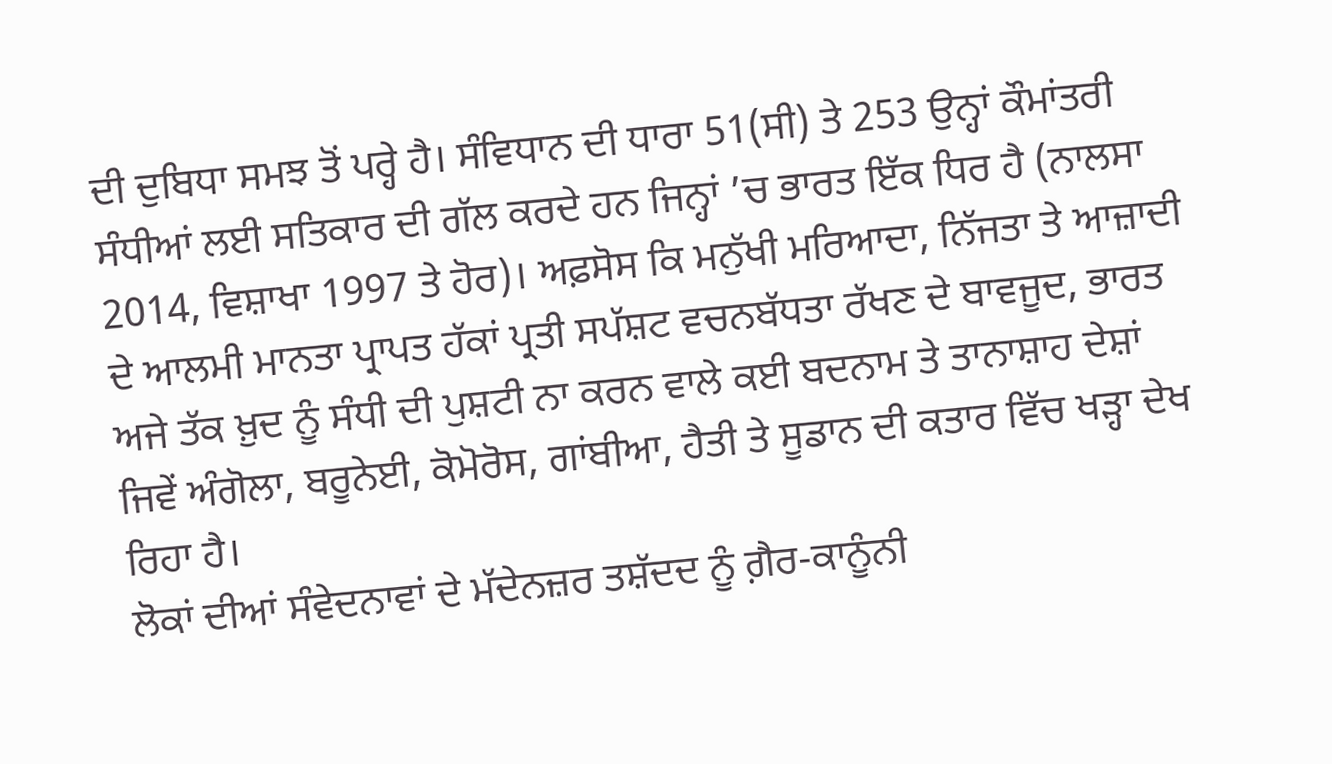ਦੀ ਦੁਬਿਧਾ ਸਮਝ ਤੋਂ ਪਰ੍ਹੇ ਹੈ। ਸੰਵਿਧਾਨ ਦੀ ਧਾਰਾ 51(ਸੀ) ਤੇ 253 ਉਨ੍ਹਾਂ ਕੌਮਾਂਤਰੀ ਸੰਧੀਆਂ ਲਈ ਸਤਿਕਾਰ ਦੀ ਗੱਲ ਕਰਦੇ ਹਨ ਜਿਨ੍ਹਾਂ ’ਚ ਭਾਰਤ ਇੱਕ ਧਿਰ ਹੈ (ਨਾਲਸਾ 2014, ਵਿਸ਼ਾਖਾ 1997 ਤੇ ਹੋਰ)। ਅਫ਼ਸੋਸ ਕਿ ਮਨੁੱਖੀ ਮਰਿਆਦਾ, ਨਿੱਜਤਾ ਤੇ ਆਜ਼ਾਦੀ ਦੇ ਆਲਮੀ ਮਾਨਤਾ ਪ੍ਰਾਪਤ ਹੱਕਾਂ ਪ੍ਰਤੀ ਸਪੱਸ਼ਟ ਵਚਨਬੱਧਤਾ ਰੱਖਣ ਦੇ ਬਾਵਜੂਦ, ਭਾਰਤ ਅਜੇ ਤੱਕ ਖ਼ੁਦ ਨੂੰ ਸੰਧੀ ਦੀ ਪੁਸ਼ਟੀ ਨਾ ਕਰਨ ਵਾਲੇ ਕਈ ਬਦਨਾਮ ਤੇ ਤਾਨਾਸ਼ਾਹ ਦੇਸ਼ਾਂ ਜਿਵੇਂ ਅੰਗੋਲਾ, ਬਰੂਨੇਈ, ਕੋਮੋਰੋਸ, ਗਾਂਬੀਆ, ਹੈਤੀ ਤੇ ਸੂਡਾਨ ਦੀ ਕਤਾਰ ਵਿੱਚ ਖੜ੍ਹਾ ਦੇਖ ਰਿਹਾ ਹੈ।
ਲੋਕਾਂ ਦੀਆਂ ਸੰਵੇਦਨਾਵਾਂ ਦੇ ਮੱਦੇਨਜ਼ਰ ਤਸ਼ੱਦਦ ਨੂੰ ਗ਼ੈਰ-ਕਾਨੂੰਨੀ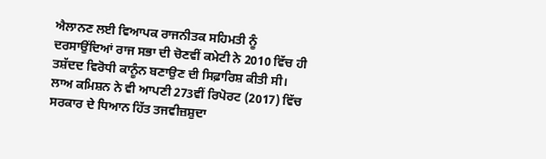ਐਲਾਨਣ ਲਈ ਵਿਆਪਕ ਰਾਜਨੀਤਕ ਸਹਿਮਤੀ ਨੂੰ ਦਰਸਾਉਂਦਿਆਂ ਰਾਜ ਸਭਾ ਦੀ ਚੋਣਵੀਂ ਕਮੇਟੀ ਨੇ 2010 ਵਿੱਚ ਹੀ ਤਸ਼ੱਦਦ ਵਿਰੋਧੀ ਕਾਨੂੰਨ ਬਣਾਉਣ ਦੀ ਸਿਫ਼ਾਰਿਸ਼ ਕੀਤੀ ਸੀ। ਲਾਅ ਕਮਿਸ਼ਨ ਨੇ ਵੀ ਆਪਣੀ 273ਵੀਂ ਰਿਪੋਰਟ (2017) ਵਿੱਚ ਸਰਕਾਰ ਦੇ ਧਿਆਨ ਹਿੱਤ ਤਜਵੀਜ਼ਸ਼ੁਦਾ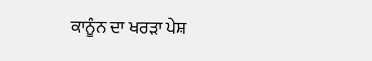ਕਾਨੂੰਨ ਦਾ ਖਰੜਾ ਪੇਸ਼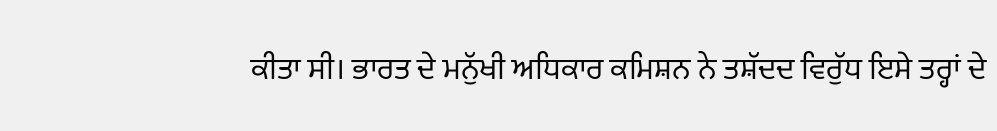ਕੀਤਾ ਸੀ। ਭਾਰਤ ਦੇ ਮਨੁੱਖੀ ਅਧਿਕਾਰ ਕਮਿਸ਼ਨ ਨੇ ਤਸ਼ੱਦਦ ਵਿਰੁੱਧ ਇਸੇ ਤਰ੍ਹਾਂ ਦੇ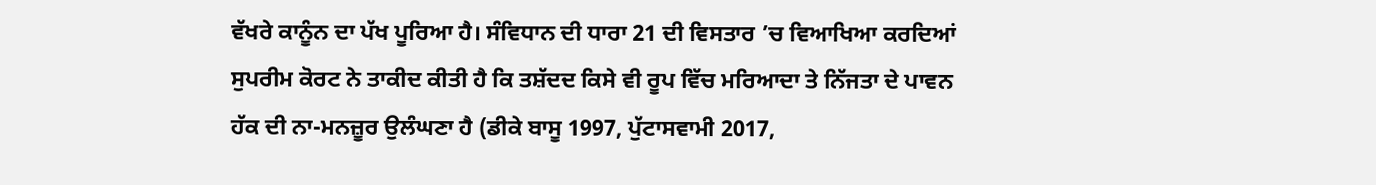ਵੱਖਰੇ ਕਾਨੂੰਨ ਦਾ ਪੱਖ ਪੂਰਿਆ ਹੈ। ਸੰਵਿਧਾਨ ਦੀ ਧਾਰਾ 21 ਦੀ ਵਿਸਤਾਰ ’ਚ ਵਿਆਖਿਆ ਕਰਦਿਆਂ ਸੁਪਰੀਮ ਕੋਰਟ ਨੇ ਤਾਕੀਦ ਕੀਤੀ ਹੈ ਕਿ ਤਸ਼ੱਦਦ ਕਿਸੇ ਵੀ ਰੂਪ ਵਿੱਚ ਮਰਿਆਦਾ ਤੇ ਨਿੱਜਤਾ ਦੇ ਪਾਵਨ ਹੱਕ ਦੀ ਨਾ-ਮਨਜ਼ੂਰ ਉਲੰਘਣਾ ਹੈ (ਡੀਕੇ ਬਾਸੂ 1997, ਪੁੱਟਾਸਵਾਮੀ 2017,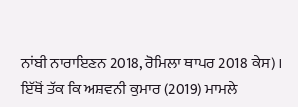ਨਾਂਬੀ ਨਾਰਾਇਣਨ 2018, ਰੋਮਿਲਾ ਥਾਪਰ 2018 ਕੇਸ)। ਇੱਥੋਂ ਤੱਕ ਕਿ ਅਸ਼ਵਨੀ ਕੁਮਾਰ (2019) ਮਾਮਲੇ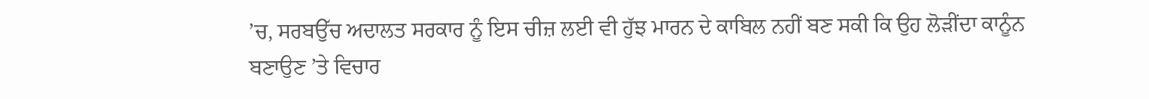’ਚ, ਸਰਬਉੱਚ ਅਦਾਲਤ ਸਰਕਾਰ ਨੂੰ ਇਸ ਚੀਜ਼ ਲਈ ਵੀ ਹੁੱਝ ਮਾਰਨ ਦੇ ਕਾਬਿਲ ਨਹੀਂ ਬਣ ਸਕੀ ਕਿ ਉਹ ਲੋੜੀਂਦਾ ਕਾਨੂੰਨ ਬਣਾਉਣ ’ਤੇ ਵਿਚਾਰ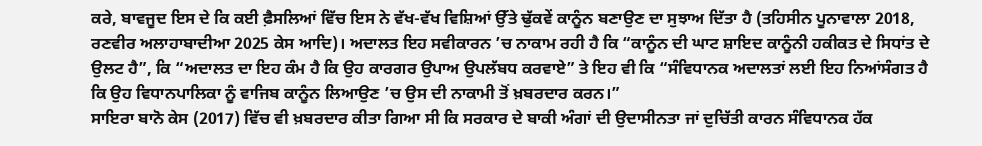ਕਰੇ, ਬਾਵਜੂਦ ਇਸ ਦੇ ਕਿ ਕਈ ਫ਼ੈਸਲਿਆਂ ਵਿੱਚ ਇਸ ਨੇ ਵੱਖ-ਵੱਖ ਵਿਸ਼ਿਆਂ ਉੱਤੇ ਢੁੱਕਵੇਂ ਕਾਨੂੰਨ ਬਣਾਉਣ ਦਾ ਸੁਝਾਅ ਦਿੱਤਾ ਹੈ (ਤਹਿਸੀਨ ਪੂਨਾਵਾਲਾ 2018, ਰਣਵੀਰ ਅਲਾਹਾਬਾਦੀਆ 2025 ਕੇਸ ਆਦਿ)। ਅਦਾਲਤ ਇਹ ਸਵੀਕਾਰਨ ’ਚ ਨਾਕਾਮ ਰਹੀ ਹੈ ਕਿ “ਕਾਨੂੰਨ ਦੀ ਘਾਟ ਸ਼ਾਇਦ ਕਾਨੂੰਨੀ ਹਕੀਕਤ ਦੇ ਸਿਧਾਂਤ ਦੇ ਉਲਟ ਹੈ”, ਕਿ “ਅਦਾਲਤ ਦਾ ਇਹ ਕੰਮ ਹੈ ਕਿ ਉਹ ਕਾਰਗਰ ਉਪਾਅ ਉਪਲੱਬਧ ਕਰਵਾਏ” ਤੇ ਇਹ ਵੀ ਕਿ “ਸੰਵਿਧਾਨਕ ਅਦਾਲਤਾਂ ਲਈ ਇਹ ਨਿਆਂਸੰਗਤ ਹੈ ਕਿ ਉਹ ਵਿਧਾਨਪਾਲਿਕਾ ਨੂੰ ਵਾਜਿਬ ਕਾਨੂੰਨ ਲਿਆਉਣ ’ਚ ਉਸ ਦੀ ਨਾਕਾਮੀ ਤੋਂ ਖ਼ਬਰਦਾਰ ਕਰਨ।”
ਸਾਇਰਾ ਬਾਨੋ ਕੇਸ (2017) ਵਿੱਚ ਵੀ ਖ਼ਬਰਦਾਰ ਕੀਤਾ ਗਿਆ ਸੀ ਕਿ ਸਰਕਾਰ ਦੇ ਬਾਕੀ ਅੰਗਾਂ ਦੀ ਉਦਾਸੀਨਤਾ ਜਾਂ ਦੁਚਿੱਤੀ ਕਾਰਨ ਸੰਵਿਧਾਨਕ ਹੱਕ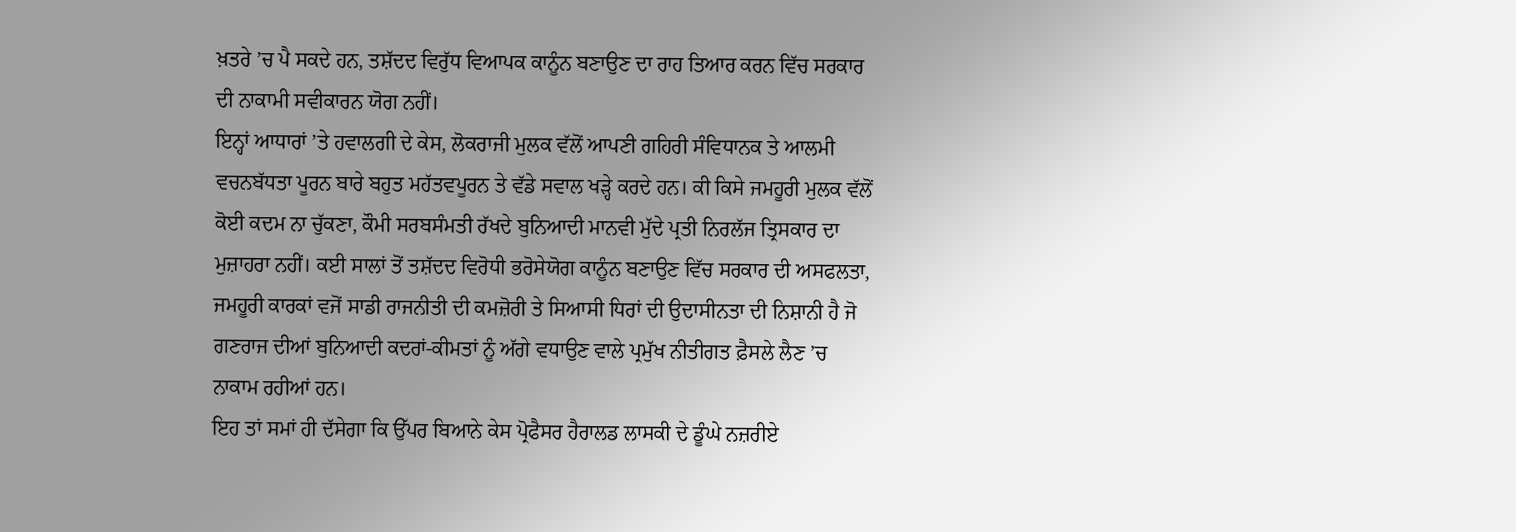ਖ਼ਤਰੇ ’ਚ ਪੈ ਸਕਦੇ ਹਨ, ਤਸ਼ੱਦਦ ਵਿਰੁੱਧ ਵਿਆਪਕ ਕਾਨੂੰਨ ਬਣਾਉਣ ਦਾ ਰਾਹ ਤਿਆਰ ਕਰਨ ਵਿੱਚ ਸਰਕਾਰ ਦੀ ਨਾਕਾਮੀ ਸਵੀਕਾਰਨ ਯੋਗ ਨਹੀਂ।
ਇਨ੍ਹਾਂ ਆਧਾਰਾਂ ’ਤੇ ਹਵਾਲਗੀ ਦੇ ਕੇਸ, ਲੋਕਰਾਜੀ ਮੁਲਕ ਵੱਲੋਂ ਆਪਣੀ ਗਹਿਰੀ ਸੰਵਿਧਾਨਕ ਤੇ ਆਲਮੀ ਵਚਨਬੱਧਤਾ ਪੂਰਨ ਬਾਰੇ ਬਹੁਤ ਮਹੱਤਵਪੂਰਨ ਤੇ ਵੱਡੇ ਸਵਾਲ ਖੜ੍ਹੇ ਕਰਦੇ ਹਨ। ਕੀ ਕਿਸੇ ਜਮਹੂਰੀ ਮੁਲਕ ਵੱਲੋਂ ਕੋਈ ਕਦਮ ਨਾ ਚੁੱਕਣਾ, ਕੌਮੀ ਸਰਬਸੰਮਤੀ ਰੱਖਦੇ ਬੁਨਿਆਦੀ ਮਾਨਵੀ ਮੁੱਦੇ ਪ੍ਰਤੀ ਨਿਰਲੱਜ ਤ੍ਰਿਸਕਾਰ ਦਾ ਮੁਜ਼ਾਹਰਾ ਨਹੀਂ। ਕਈ ਸਾਲਾਂ ਤੋਂ ਤਸ਼ੱਦਦ ਵਿਰੋਧੀ ਭਰੋਸੇਯੋਗ ਕਾਨੂੰਨ ਬਣਾਉਣ ਵਿੱਚ ਸਰਕਾਰ ਦੀ ਅਸਫਲਤਾ, ਜਮਹੂਰੀ ਕਾਰਕਾਂ ਵਜੋਂ ਸਾਡੀ ਰਾਜਨੀਤੀ ਦੀ ਕਮਜ਼ੋਰੀ ਤੇ ਸਿਆਸੀ ਧਿਰਾਂ ਦੀ ਉਦਾਸੀਨਤਾ ਦੀ ਨਿਸ਼ਾਨੀ ਹੈ ਜੋ ਗਣਰਾਜ ਦੀਆਂ ਬੁਨਿਆਦੀ ਕਦਰਾਂ-ਕੀਮਤਾਂ ਨੂੰ ਅੱਗੇ ਵਧਾਉਣ ਵਾਲੇ ਪ੍ਰਮੁੱਖ ਨੀਤੀਗਤ ਫ਼ੈਸਲੇ ਲੈਣ ’ਚ ਨਾਕਾਮ ਰਹੀਆਂ ਹਨ।
ਇਹ ਤਾਂ ਸਮਾਂ ਹੀ ਦੱਸੇਗਾ ਕਿ ਉੱਪਰ ਬਿਆਨੇ ਕੇਸ ਪ੍ਰੋਫੈਸਰ ਹੈਰਾਲਡ ਲਾਸਕੀ ਦੇ ਡੂੰਘੇ ਨਜ਼ਰੀਏ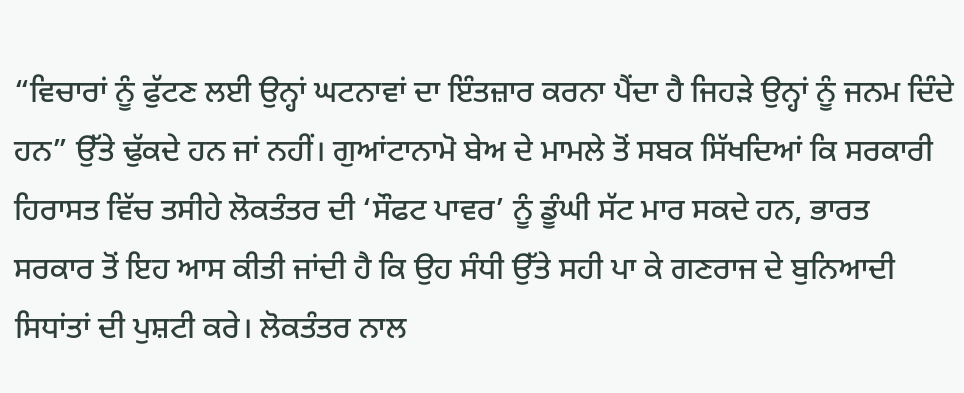“ਵਿਚਾਰਾਂ ਨੂੰ ਫੁੱਟਣ ਲਈ ਉਨ੍ਹਾਂ ਘਟਨਾਵਾਂ ਦਾ ਇੰਤਜ਼ਾਰ ਕਰਨਾ ਪੈਂਦਾ ਹੈ ਜਿਹੜੇ ਉਨ੍ਹਾਂ ਨੂੰ ਜਨਮ ਦਿੰਦੇ ਹਨ” ਉੱਤੇ ਢੁੱਕਦੇ ਹਨ ਜਾਂ ਨਹੀਂ। ਗੁਆਂਟਾਨਾਮੋ ਬੇਅ ਦੇ ਮਾਮਲੇ ਤੋਂ ਸਬਕ ਸਿੱਖਦਿਆਂ ਕਿ ਸਰਕਾਰੀ ਹਿਰਾਸਤ ਵਿੱਚ ਤਸੀਹੇ ਲੋਕਤੰਤਰ ਦੀ ‘ਸੌਫਟ ਪਾਵਰ’ ਨੂੰ ਡੂੰਘੀ ਸੱਟ ਮਾਰ ਸਕਦੇ ਹਨ, ਭਾਰਤ ਸਰਕਾਰ ਤੋਂ ਇਹ ਆਸ ਕੀਤੀ ਜਾਂਦੀ ਹੈ ਕਿ ਉਹ ਸੰਧੀ ਉੱਤੇ ਸਹੀ ਪਾ ਕੇ ਗਣਰਾਜ ਦੇ ਬੁਨਿਆਦੀ ਸਿਧਾਂਤਾਂ ਦੀ ਪੁਸ਼ਟੀ ਕਰੇ। ਲੋਕਤੰਤਰ ਨਾਲ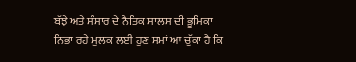ਬੱਝੇ ਅਤੇ ਸੰਸਾਰ ਦੇ ਨੈਤਿਕ ਸਾਲਸ ਦੀ ਭੂਮਿਕਾ ਨਿਭਾ ਰਹੇ ਮੁਲਕ ਲਈ ਹੁਣ ਸਮਾਂ ਆ ਚੁੱਕਾ ਹੈ ਕਿ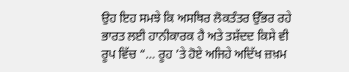ਉਹ ਇਹ ਸਮਝੇ ਕਿ ਅਸਥਿਰ ਲੋਕਤੰਤਰ ਉੱਭਰ ਰਹੇ ਭਾਰਤ ਲਈ ਹਾਨੀਕਾਰਕ ਹੈ ਅਤੇ ਤਸ਼ੱਦਦ ਕਿਸੇ ਵੀ ਰੂਪ ਵਿੱਚ “… ਰੂਹ ’ਤੇ ਹੋਏ ਅਜਿਹੇ ਅਦਿੱਖ ਜ਼ਖ਼ਮ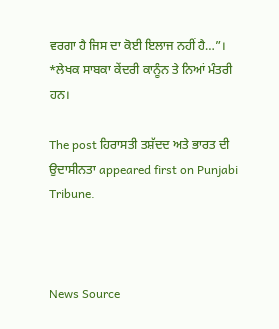ਵਰਗਾ ਹੈ ਜਿਸ ਦਾ ਕੋਈ ਇਲਾਜ ਨਹੀਂ ਹੈ…”।
*ਲੇਖਕ ਸਾਬਕਾ ਕੇਂਦਰੀ ਕਾਨੂੰਨ ਤੇ ਨਿਆਂ ਮੰਤਰੀ ਹਨ।

The post ਹਿਰਾਸਤੀ ਤਸ਼ੱਦਦ ਅਤੇ ਭਾਰਤ ਦੀ ਉਦਾਸੀਨਤਾ appeared first on Punjabi Tribune.



News Source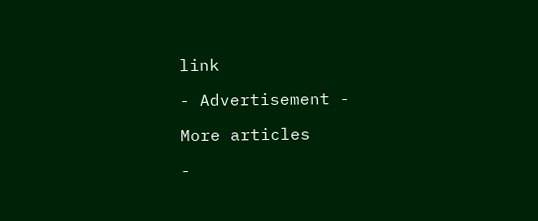link

- Advertisement -

More articles

-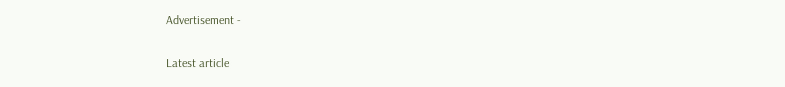Advertisement -

Latest article